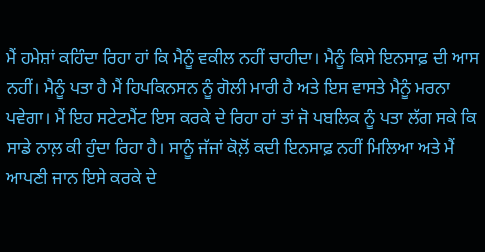ਮੈਂ ਹਮੇਸ਼ਾਂ ਕਹਿੰਦਾ ਰਿਹਾ ਹਾਂ ਕਿ ਮੈਨੂੰ ਵਕੀਲ ਨਹੀਂ ਚਾਹੀਦਾ। ਮੈਨੂੰ ਕਿਸੇ ਇਨਸਾਫ਼ ਦੀ ਆਸ ਨਹੀਂ। ਮੈਨੂੰ ਪਤਾ ਹੈ ਮੈਂ ਹਿਪਕਿਨਸਨ ਨੂੰ ਗੋਲੀ ਮਾਰੀ ਹੈ ਅਤੇ ਇਸ ਵਾਸਤੇ ਮੈਨੂੰ ਮਰਨਾ ਪਵੇਗਾ। ਮੈਂ ਇਹ ਸਟੇਟਮੈਂਟ ਇਸ ਕਰਕੇ ਦੇ ਰਿਹਾ ਹਾਂ ਤਾਂ ਜੋ ਪਬਲਿਕ ਨੂੰ ਪਤਾ ਲੱਗ ਸਕੇ ਕਿ ਸਾਡੇ ਨਾਲ਼ ਕੀ ਹੁੰਦਾ ਰਿਹਾ ਹੈ। ਸਾਨੂੰ ਜੱਜਾਂ ਕੋਲ਼ੋਂ ਕਦੀ ਇਨਸਾਫ਼ ਨਹੀਂ ਮਿਲਿਆ ਅਤੇ ਮੈਂ ਆਪਣੀ ਜਾਨ ਇਸੇ ਕਰਕੇ ਦੇ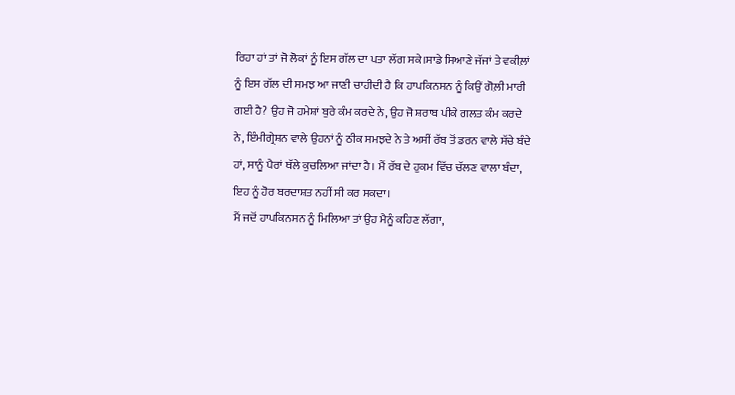ਰਿਹਾ ਹਾਂ ਤਾਂ ਜੋ ਲੋਕਾਂ ਨੂੰ ਇਸ ਗੱਲ ਦਾ ਪਤਾ ਲੱਗ ਸਕੇ।ਸਾਡੇ ਸਿਆਣੇ ਜੱਜਾਂ ਤੇ ਵਕੀਲ਼ਾਂ ਨੂੰ ਇਸ ਗੱਲ ਦੀ ਸਮਝ ਆ ਜਾਣੀ ਚਾਹੀਦੀ ਹੈ ਕਿ ਹਾਪਕਿਨਸਨ ਨੂੰ ਕਿਉਂ ਗੋਲ਼ੀ ਮਾਰੀ ਗਈ ਹੈ? ਉਹ ਜੋ ਹਮੇਸ਼ਾਂ ਬੁਰੇ ਕੰਮ ਕਰਦੇ ਨੇ, ਉਹ ਜੋ ਸ਼ਰਾਬ ਪੀਕੇ ਗਲਤ ਕੰਮ ਕਰਦੇ ਨੇ, ਇੰਮੀਗ੍ਰੇਸ਼ਨ ਵਾਲੇ ਉਹਨਾਂ ਨੂੰ ਠੀਕ ਸਮਝਦੇ ਨੇ ਤੇ ਅਸੀਂ ਰੱਬ ਤੋਂ ਡਰਨ ਵਾਲੇ ਸੱਚੇ ਬੰਦੇ ਹਾਂ, ਸਾਨੂੰ ਪੈਰਾਂ ਥੱਲੇ ਕੁਚਲਿਆ ਜਾਂਦਾ ਹੈ। ਮੈਂ ਰੱਬ ਦੇ ਹੁਕਮ ਵਿੱਚ ਚੱਲਣ ਵਾਲਾ ਬੰਦਾ, ਇਹ ਨੂੰ ਹੋਰ ਬਰਦਾਸ਼ਤ ਨਹੀਂ ਸੀ ਕਰ ਸਕਦਾ।
ਮੈਂ ਜਦੋਂ ਹਾਪਕਿਨਸਨ ਨੂੰ ਮਿਲਿਆ ਤਾਂ ਉਹ ਮੈਨੂੰ ਕਹਿਣ ਲੱਗਾ,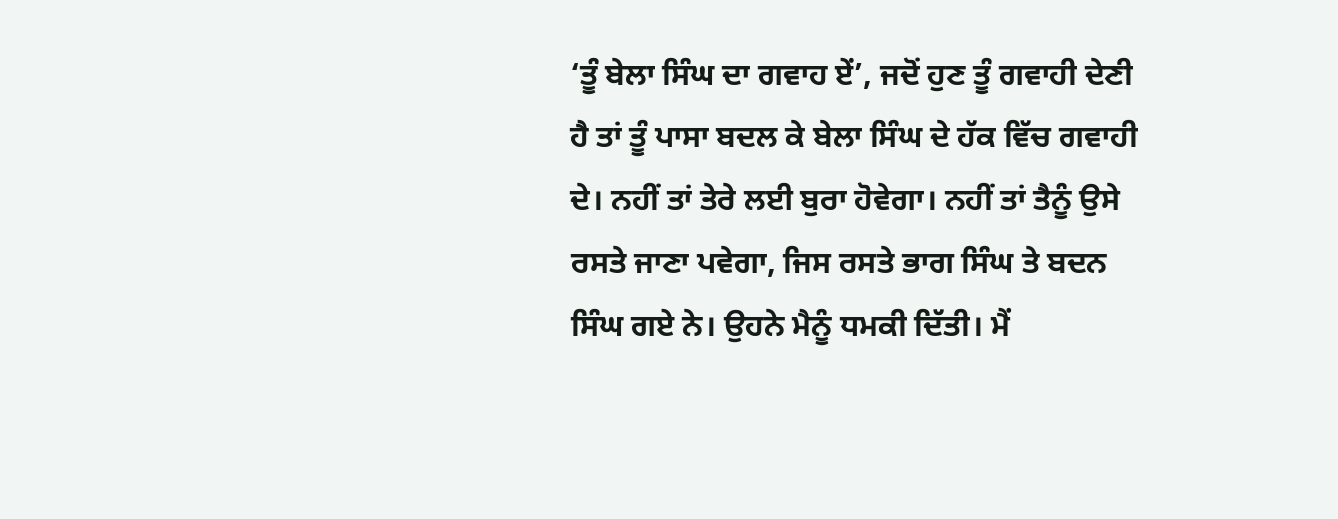‘ਤੂੰ ਬੇਲਾ ਸਿੰਘ ਦਾ ਗਵਾਹ ਏਂ’, ਜਦੋਂ ਹੁਣ ਤੂੰ ਗਵਾਹੀ ਦੇਣੀ ਹੈ ਤਾਂ ਤੂੰ ਪਾਸਾ ਬਦਲ ਕੇ ਬੇਲਾ ਸਿੰਘ ਦੇ ਹੱਕ ਵਿੱਚ ਗਵਾਹੀ ਦੇ। ਨਹੀਂ ਤਾਂ ਤੇਰੇ ਲਈ ਬੁਰਾ ਹੋਵੇਗਾ। ਨਹੀਂ ਤਾਂ ਤੈਨੂੰ ਉਸੇ ਰਸਤੇ ਜਾਣਾ ਪਵੇਗਾ, ਜਿਸ ਰਸਤੇ ਭਾਗ ਸਿੰਘ ਤੇ ਬਦਨ ਸਿੰਘ ਗਏ ਨੇ। ਉਹਨੇ ਮੈਨੂੰ ਧਮਕੀ ਦਿੱਤੀ। ਮੈਂ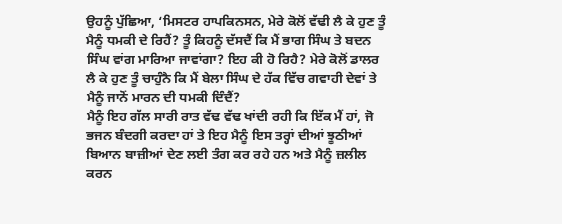ਉਹਨੂੰ ਪੁੱਛਿਆ, ‘ਮਿਸਟਰ ਹਾਪਕਿਨਸਨ, ਮੇਰੇ ਕੋਲੋਂ ਵੱਢੀ ਲੈ ਕੇ ਹੁਣ ਤੂੰ ਮੈਨੂੰ ਧਮਕੀ ਦੇ ਰਿਹੈਂ? ਤੂੰ ਕਿਹਨੂੰ ਦੱਸਦੈਂ ਕਿ ਮੈਂ ਭਾਗ ਸਿੰਘ ਤੇ ਬਦਨ ਸਿੰਘ ਵਾਂਗ ਮਾਰਿਆ ਜਾਵਾਂਗਾ? ਇਹ ਕੀ ਹੋ ਰਿਹੈ? ਮੇਰੇ ਕੋਲੋਂ ਡਾਲਰ ਲੈ ਕੇ ਹੁਣ ਤੂੰ ਚਾਹੁੰਨੈ ਕਿ ਮੈਂ ਬੇਲਾ ਸਿੰਘ ਦੇ ਹੱਕ ਵਿੱਚ ਗਵਾਹੀ ਦੇਵਾਂ ਤੇ ਮੈਨੂੰ ਜਾਨੋਂ ਮਾਰਨ ਦੀ ਧਮਕੀ ਦਿੰਦੈਂ?
ਮੈਨੂੰ ਇਹ ਗੱਲ ਸਾਰੀ ਰਾਤ ਵੱਢ ਵੱਢ ਖਾਂਦੀ ਰਹੀ ਕਿ ਇੱਕ ਮੈਂ ਹਾਂ, ਜੋ ਭਜਨ ਬੰਦਗੀ ਕਰਦਾ ਹਾਂ ਤੇ ਇਹ ਮੈਨੂੰ ਇਸ ਤਰ੍ਹਾਂ ਦੀਆਂ ਝੂਠੀਆਂ ਬਿਆਨ ਬਾਜ਼ੀਆਂ ਦੇਣ ਲਈ ਤੰਗ ਕਰ ਰਹੇ ਹਨ ਅਤੇ ਮੈਨੂੰ ਜ਼ਲੀਲ ਕਰਨ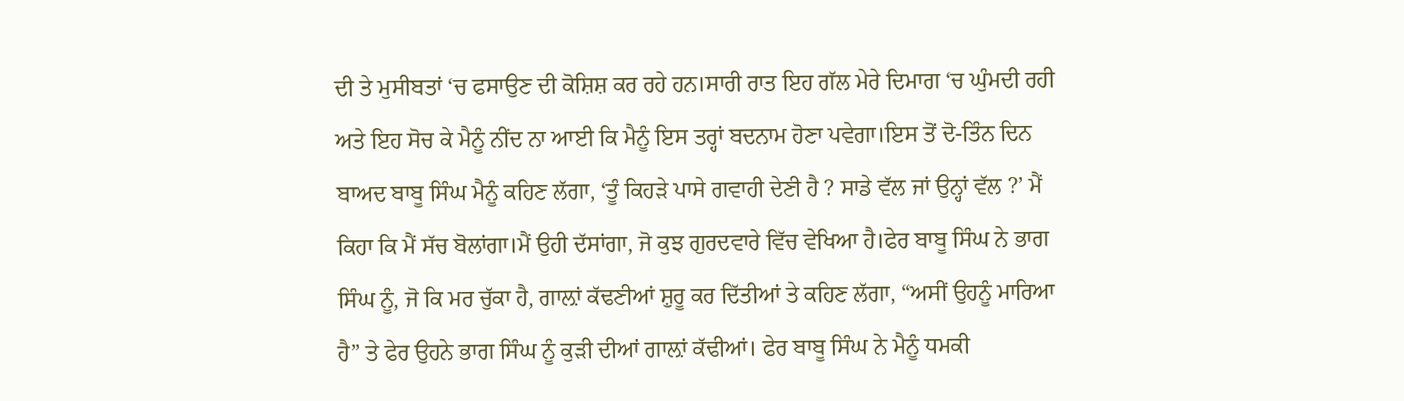ਦੀ ਤੇ ਮੁਸੀਬਤਾਂ ‘ਚ ਫਸਾਉਣ ਦੀ ਕੋਸ਼ਿਸ਼ ਕਰ ਰਹੇ ਹਨ।ਸਾਰੀ ਰਾਤ ਇਹ ਗੱਲ ਮੇਰੇ ਦਿਮਾਗ ‘ਚ ਘੁੰਮਦੀ ਰਹੀ ਅਤੇ ਇਹ ਸੋਚ ਕੇ ਮੈਨੂੰ ਨੀਂਦ ਨਾ ਆਈ ਕਿ ਮੈਨੂੰ ਇਸ ਤਰ੍ਹਾਂ ਬਦਨਾਮ ਹੋਣਾ ਪਵੇਗਾ।ਇਸ ਤੋਂ ਦੋ-ਤਿੰਨ ਦਿਨ ਬਾਅਦ ਬਾਬੂ ਸਿੰਘ ਮੈਨੂੰ ਕਹਿਣ ਲੱਗਾ, ‘ਤੂੰ ਕਿਹੜੇ ਪਾਸੇ ਗਵਾਹੀ ਦੇਣੀ ਹੈ ? ਸਾਡੇ ਵੱਲ ਜਾਂ ਉਨ੍ਹਾਂ ਵੱਲ ?’ ਮੈਂ ਕਿਹਾ ਕਿ ਮੈਂ ਸੱਚ ਬੋਲਾਂਗਾ।ਮੈਂ ਉਹੀ ਦੱਸਾਂਗਾ, ਜੋ ਕੁਝ ਗੁਰਦਵਾਰੇ ਵਿੱਚ ਵੇਖਿਆ ਹੈ।ਫੇਰ ਬਾਬੂ ਸਿੰਘ ਨੇ ਭਾਗ ਸਿੰਘ ਨੂੰ, ਜੋ ਕਿ ਮਰ ਚੁੱਕਾ ਹੈ, ਗਾਲ਼ਾਂ ਕੱਢਣੀਆਂ ਸ਼ੁਰੂ ਕਰ ਦਿੱਤੀਆਂ ਤੇ ਕਹਿਣ ਲੱਗਾ, “ਅਸੀਂ ਉਹਨੂੰ ਮਾਰਿਆ ਹੈ” ਤੇ ਫੇਰ ਉਹਨੇ ਭਾਗ ਸਿੰਘ ਨੂੰ ਕੁੜੀ ਦੀਆਂ ਗਾਲ਼ਾਂ ਕੱਢੀਆਂ। ਫੇਰ ਬਾਬੂ ਸਿੰਘ ਨੇ ਮੈਨੂੰ ਧਮਕੀ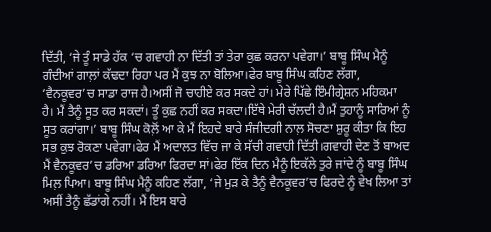ਦਿੱਤੀ, ‘ਜੇ ਤੂੰ ਸਾਡੇ ਹੱਕ ‘ਚ ਗਵਾਹੀ ਨਾ ਦਿੱਤੀ ਤਾਂ ਤੇਰਾ ਕੁਛ ਕਰਨਾ ਪਵੇਗਾ।’ ਬਾਬੂ ਸਿੰਘ ਮੈਨੂੰ ਗੰਦੀਆਂ ਗਾਲ਼ਾਂ ਕੱਢਦਾ ਰਿਹਾ ਪਰ ਮੈਂ ਕੁਝ ਨਾ ਬੋਲਿਆ।ਫੇਰ ਬਾਬੂ ਸਿੰਘ ਕਹਿਣ ਲੱਗਾ, ‘ਵੈਨਕੂਵਰ’ਚ ਸਾਡਾ ਰਾਜ ਹੈ।ਅਸੀਂ ਜੋ ਚਾਹੀਏ ਕਰ ਸਕਦੇ ਹਾਂ। ਮੇਰੇ ਪਿੱਛੇ ਇੰਮੀਗ੍ਰੇਸ਼ਨ ਮਹਿਕਮਾ ਹੈ। ਮੈਂ ਤੈਨੂੰ ਸੂਤ ਕਰ ਸਕਦਾਂ। ਤੂੰ ਕੁਛ ਨਹੀਂ ਕਰ ਸਕਦਾ।ਇੱਥੇ ਮੇਰੀ ਚੱਲਦੀ ਹੈ।ਮੈਂ ਤੁਹਾਨੂੰ ਸਾਰਿਆਂ ਨੂੰ ਸੂਤ ਕਰਾਂਗਾ।’ ਬਾਬੂ ਸਿੰਘ ਕੋਲ਼ੋਂ ਆ ਕੇ ਮੈਂ ਇਹਦੇ ਬਾਰੇ ਸੰਜੀਦਗੀ ਨਾਲ਼ ਸੋਚਣਾ ਸ਼ੁਰੂ ਕੀਤਾ ਕਿ ਇਹ ਸਭ ਕੁਝ ਰੋਕਣਾ ਪਵੇਗਾ।ਫੇਰ ਮੈਂ ਅਦਾਲਤ ਵਿੱਚ ਜਾ ਕੇ ਸੱਚੀ ਗਵਾਹੀ ਦਿੱਤੀ।ਗਵਾਹੀ ਦੇਣ ਤੋਂ ਬਾਅਦ ਮੈਂ ਵੈਨਕੂਵਰ’ਚ ਡਰਿਆ ਡਰਿਆ ਫਿਰਦਾ ਸਾਂ।ਫੇਰ ਇੱਕ ਦਿਨ ਮੈਨੂੰ ਇਕੱਲੇ ਤੁਰੇ ਜਾਂਦੇ ਨੂੰ ਬਾਬੂ ਸਿੰਘ ਮਿਲ਼ ਪਿਆ। ਬਾਬੂ ਸਿੰਘ ਮੈਨੂੰ ਕਹਿਣ ਲੱਗਾ, ‘ਜੇ ਮੁੜ ਕੇ ਤੈਨੂੰ ਵੈਨਕੂਵਰ’ਚ ਫਿਰਦੇ ਨੂੰ ਵੇਖ ਲਿਆ ਤਾਂ ਅਸੀਂ ਤੈਨੂੰ ਛੱਡਾਂਗੇ ਨਹੀਂ। ਮੈਂ ਇਸ ਬਾਰੇ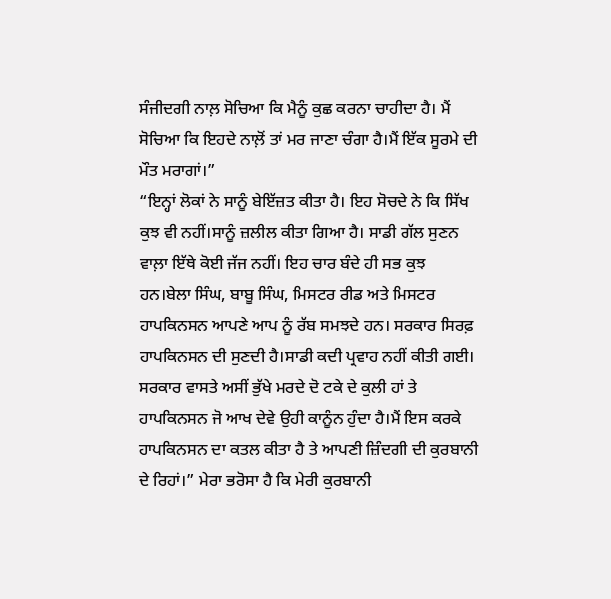ਸੰਜੀਦਗੀ ਨਾਲ਼ ਸੋਚਿਆ ਕਿ ਮੈਨੂੰ ਕੁਛ ਕਰਨਾ ਚਾਹੀਦਾ ਹੈ। ਮੈਂ ਸੋਚਿਆ ਕਿ ਇਹਦੇ ਨਾਲ਼ੋਂ ਤਾਂ ਮਰ ਜਾਣਾ ਚੰਗਾ ਹੈ।ਮੈਂ ਇੱਕ ਸੂਰਮੇ ਦੀ ਮੌਤ ਮਰਾਗਾਂ।”
“ਇਨ੍ਹਾਂ ਲੋਕਾਂ ਨੇ ਸਾਨੂੰ ਬੇਇੱਜ਼ਤ ਕੀਤਾ ਹੈ। ਇਹ ਸੋਚਦੇ ਨੇ ਕਿ ਸਿੱਖ ਕੁਝ ਵੀ ਨਹੀਂ।ਸਾਨੂੰ ਜ਼ਲੀਲ ਕੀਤਾ ਗਿਆ ਹੈ। ਸਾਡੀ ਗੱਲ ਸੁਣਨ ਵਾਲ਼ਾ ਇੱਥੇ ਕੋਈ ਜੱਜ ਨਹੀਂ। ਇਹ ਚਾਰ ਬੰਦੇ ਹੀ ਸਭ ਕੁਝ ਹਨ।ਬੇਲਾ ਸਿੰਘ, ਬਾਬੂ ਸਿੰਘ, ਮਿਸਟਰ ਰੀਡ ਅਤੇ ਮਿਸਟਰ ਹਾਪਕਿਨਸਨ ਆਪਣੇ ਆਪ ਨੂੰ ਰੱਬ ਸਮਝਦੇ ਹਨ। ਸਰਕਾਰ ਸਿਰਫ਼ ਹਾਪਕਿਨਸਨ ਦੀ ਸੁਣਦੀ ਹੈ।ਸਾਡੀ ਕਦੀ ਪ੍ਰਵਾਹ ਨਹੀਂ ਕੀਤੀ ਗਈ। ਸਰਕਾਰ ਵਾਸਤੇ ਅਸੀਂ ਭੁੱਖੇ ਮਰਦੇ ਦੋ ਟਕੇ ਦੇ ਕੁਲੀ ਹਾਂ ਤੇ ਹਾਪਕਿਨਸਨ ਜੋ ਆਖ ਦੇਵੇ ਉਹੀ ਕਾਨੂੰਨ ਹੁੰਦਾ ਹੈ।ਮੈਂ ਇਸ ਕਰਕੇ ਹਾਪਕਿਨਸਨ ਦਾ ਕਤਲ ਕੀਤਾ ਹੈ ਤੇ ਆਪਣੀ ਜ਼ਿੰਦਗੀ ਦੀ ਕੁਰਬਾਨੀ ਦੇ ਰਿਹਾਂ।” ਮੇਰਾ ਭਰੋਸਾ ਹੈ ਕਿ ਮੇਰੀ ਕੁਰਬਾਨੀ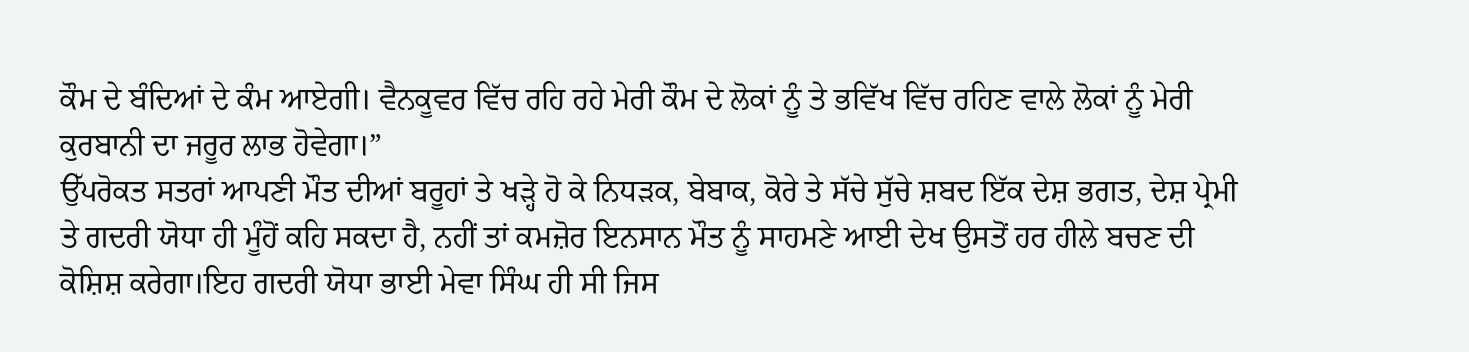ਕੌਮ ਦੇ ਬੰਦਿਆਂ ਦੇ ਕੰਮ ਆਏਗੀ। ਵੈਨਕੂਵਰ ਵਿੱਚ ਰਹਿ ਰਹੇ ਮੇਰੀ ਕੌਮ ਦੇ ਲੋਕਾਂ ਨੂੰ ਤੇ ਭਵਿੱਖ ਵਿੱਚ ਰਹਿਣ ਵਾਲੇ ਲੋਕਾਂ ਨੂੰ ਮੇਰੀ ਕੁਰਬਾਨੀ ਦਾ ਜਰੂਰ ਲਾਭ ਹੋਵੇਗਾ।”
ਉੱਪਰੋਕਤ ਸਤਰਾਂ ਆਪਣੀ ਮੌਤ ਦੀਆਂ ਬਰੂਹਾਂ ਤੇ ਖੜ੍ਹੇ ਹੋ ਕੇ ਨਿਧੜਕ, ਬੇਬਾਕ, ਕੋਰੇ ਤੇ ਸੱਚੇ ਸੁੱਚੇ ਸ਼ਬਦ ਇੱਕ ਦੇਸ਼ ਭਗਤ, ਦੇਸ਼ ਪ੍ਰੇਮੀ ਤੇ ਗਦਰੀ ਯੋਧਾ ਹੀ ਮੂੰਹੋਂ ਕਹਿ ਸਕਦਾ ਹੈ, ਨਹੀਂ ਤਾਂ ਕਮਜ਼ੋਰ ਇਨਸਾਨ ਮੌਤ ਨੂੰ ਸਾਹਮਣੇ ਆਈ ਦੇਖ ਉਸਤੋਂ ਹਰ ਹੀਲੇ ਬਚਣ ਦੀ ਕੋਸ਼ਿਸ਼ ਕਰੇਗਾ।ਇਹ ਗਦਰੀ ਯੋਧਾ ਭਾਈ ਮੇਵਾ ਸਿੰਘ ਹੀ ਸੀ ਜਿਸ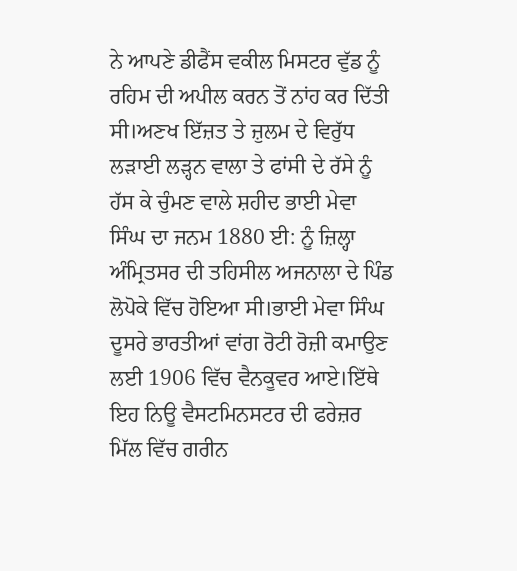ਨੇ ਆਪਣੇ ਡੀਫੈਂਸ ਵਕੀਲ ਮਿਸਟਰ ਵੁੱਡ ਨੂੰ ਰਹਿਮ ਦੀ ਅਪੀਲ ਕਰਨ ਤੋਂ ਨਾਂਹ ਕਰ ਦਿੱਤੀ ਸੀ।ਅਣਖ ਇੱਜ਼ਤ ਤੇ ਜ਼ੁਲਮ ਦੇ ਵਿਰੁੱਧ ਲੜਾਈ ਲੜ੍ਹਨ ਵਾਲਾ ਤੇ ਫਾਂਸੀ ਦੇ ਰੱਸੇ ਨੂੰ ਹੱਸ ਕੇ ਚੁੰਮਣ ਵਾਲੇ ਸ਼ਹੀਦ ਭਾਈ ਮੇਵਾ ਸਿੰਘ ਦਾ ਜਨਮ 1880 ਈ: ਨੂੰ ਜ਼ਿਲ੍ਹਾ ਅੰਮ੍ਰਿਤਸਰ ਦੀ ਤਹਿਸੀਲ ਅਜਨਾਲਾ ਦੇ ਪਿੰਡ ਲੋਪੋਕੇ ਵਿੱਚ ਹੋਇਆ ਸੀ।ਭਾਈ ਮੇਵਾ ਸਿੰਘ ਦੂਸਰੇ ਭਾਰਤੀਆਂ ਵਾਂਗ ਰੋਟੀ ਰੋਜ਼ੀ ਕਮਾਉਣ ਲਈ 1906 ਵਿੱਚ ਵੈਨਕੂਵਰ ਆਏ।ਇੱਥੇ ਇਹ ਨਿਊ ਵੈਸਟਮਿਨਸਟਰ ਦੀ ਫਰੇਜ਼ਰ ਮਿੱਲ ਵਿੱਚ ਗਰੀਨ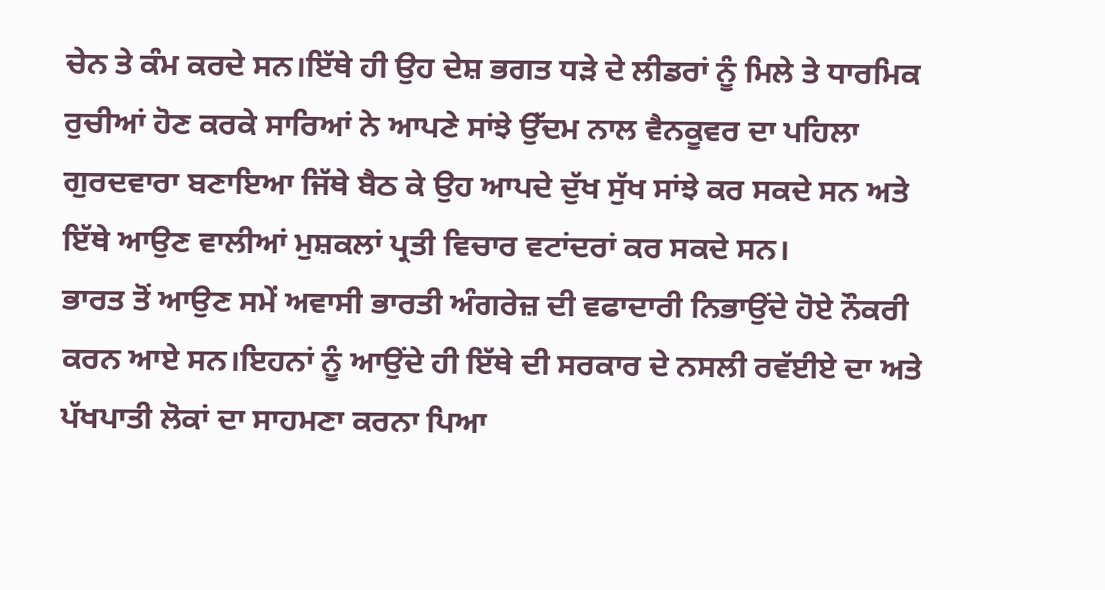ਚੇਨ ਤੇ ਕੰਮ ਕਰਦੇ ਸਨ।ਇੱਥੇ ਹੀ ਉਹ ਦੇਸ਼ ਭਗਤ ਧੜੇ ਦੇ ਲੀਡਰਾਂ ਨੂੰ ਮਿਲੇ ਤੇ ਧਾਰਮਿਕ ਰੁਚੀਆਂ ਹੋਣ ਕਰਕੇ ਸਾਰਿਆਂ ਨੇ ਆਪਣੇ ਸਾਂਝੇ ਉੱਦਮ ਨਾਲ ਵੈਨਕੂਵਰ ਦਾ ਪਹਿਲਾ ਗੁਰਦਵਾਰਾ ਬਣਾਇਆ ਜਿੱਥੇ ਬੈਠ ਕੇ ਉਹ ਆਪਦੇ ਦੁੱਖ ਸੁੱਖ ਸਾਂਝੇ ਕਰ ਸਕਦੇ ਸਨ ਅਤੇ ਇੱਥੇ ਆਉਣ ਵਾਲੀਆਂ ਮੁਸ਼ਕਲਾਂ ਪ੍ਰਤੀ ਵਿਚਾਰ ਵਟਾਂਦਰਾਂ ਕਰ ਸਕਦੇ ਸਨ।
ਭਾਰਤ ਤੋਂ ਆਉਣ ਸਮੇਂ ਅਵਾਸੀ ਭਾਰਤੀ ਅੰਗਰੇਜ਼ ਦੀ ਵਫਾਦਾਰੀ ਨਿਭਾਉਂਦੇ ਹੋਏ ਨੌਕਰੀ ਕਰਨ ਆਏ ਸਨ।ਇਹਨਾਂ ਨੂੰ ਆਉਂਦੇ ਹੀ ਇੱਥੇ ਦੀ ਸਰਕਾਰ ਦੇ ਨਸਲੀ ਰਵੱਈਏ ਦਾ ਅਤੇ ਪੱਖਪਾਤੀ ਲੋਕਾਂ ਦਾ ਸਾਹਮਣਾ ਕਰਨਾ ਪਿਆ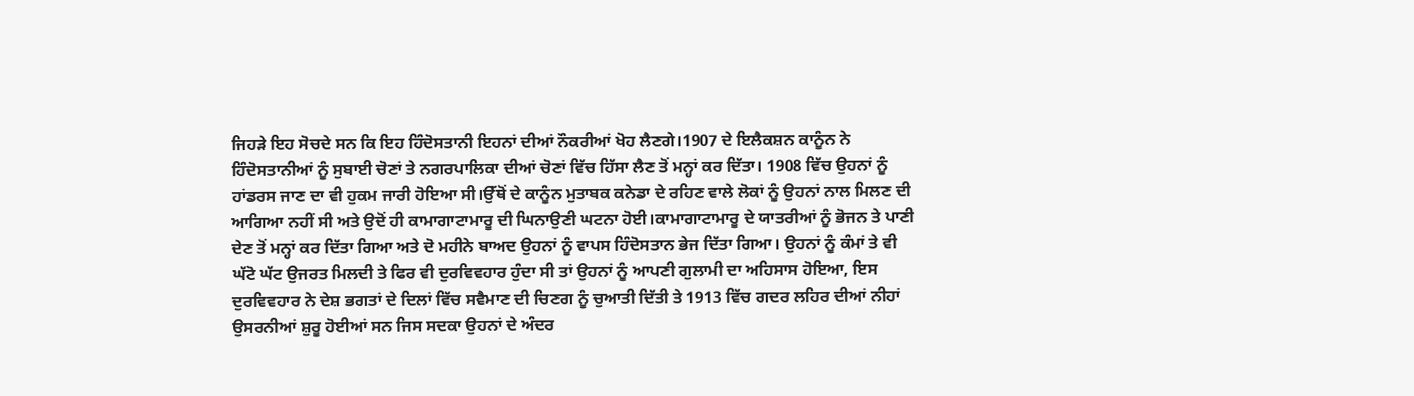ਜਿਹੜੇ ਇਹ ਸੋਚਦੇ ਸਨ ਕਿ ਇਹ ਹਿੰਦੋਸਤਾਨੀ ਇਹਨਾਂ ਦੀਆਂ ਨੌਕਰੀਆਂ ਖੋਹ ਲੈਣਗੇ।1907 ਦੇ ਇਲੈਕਸ਼ਨ ਕਾਨੂੰਨ ਨੇ ਹਿੰਦੋਸਤਾਨੀਆਂ ਨੂੰ ਸੁਬਾਈ ਚੋਣਾਂ ਤੇ ਨਗਰਪਾਲਿਕਾ ਦੀਆਂ ਚੋਣਾਂ ਵਿੱਚ ਹਿੱਸਾ ਲੈਣ ਤੋਂ ਮਨ੍ਹਾਂ ਕਰ ਦਿੱਤਾ। 1908 ਵਿੱਚ ਉਹਨਾਂ ਨੂੰ ਹਾਂਡਰਸ ਜਾਣ ਦਾ ਵੀ ਹੁਕਮ ਜਾਰੀ ਹੋਇਆ ਸੀ।ਉੱਥੋਂ ਦੇ ਕਾਨੂੰਨ ਮੁਤਾਬਕ ਕਨੇਡਾ ਦੇ ਰਹਿਣ ਵਾਲੇ ਲੋਕਾਂ ਨੂੰ ਉਹਨਾਂ ਨਾਲ ਮਿਲਣ ਦੀ ਆਗਿਆ ਨਹੀਂ ਸੀ ਅਤੇ ਉਦੋਂ ਹੀ ਕਾਮਾਗਾਟਾਮਾਰੂ ਦੀ ਘਿਨਾਉਣੀ ਘਟਨਾ ਹੋਈ।ਕਾਮਾਗਾਟਾਮਾਰੂ ਦੇ ਯਾਤਰੀਆਂ ਨੂੰ ਭੋਜਨ ਤੇ ਪਾਣੀ ਦੇਣ ਤੋਂ ਮਨ੍ਹਾਂ ਕਰ ਦਿੱਤਾ ਗਿਆ ਅਤੇ ਦੋ ਮਹੀਨੇ ਬਾਅਦ ਉਹਨਾਂ ਨੂੰ ਵਾਪਸ ਹਿੰਦੋਸਤਾਨ ਭੇਜ ਦਿੱਤਾ ਗਿਆ। ਉਹਨਾਂ ਨੂੰ ਕੰਮਾਂ ਤੇ ਵੀ ਘੱਟੋ ਘੱਟ ਉਜਰਤ ਮਿਲਦੀ ਤੇ ਫਿਰ ਵੀ ਦੁਰਵਿਵਹਾਰ ਹੁੰਦਾ ਸੀ ਤਾਂ ਉਹਨਾਂ ਨੂੰ ਆਪਣੀ ਗੁਲਾਮੀ ਦਾ ਅਹਿਸਾਸ ਹੋਇਆ, ਇਸ ਦੁਰਵਿਵਹਾਰ ਨੇ ਦੇਸ਼ ਭਗਤਾਂ ਦੇ ਦਿਲਾਂ ਵਿੱਚ ਸਵੈਮਾਣ ਦੀ ਚਿਣਗ ਨੂੰ ਚੁਆਤੀ ਦਿੱਤੀ ਤੇ 1913 ਵਿੱਚ ਗਦਰ ਲਹਿਰ ਦੀਆਂ ਨੀਹਾਂ ਉਸਰਨੀਆਂ ਸ਼ੁਰੂ ਹੋਈਆਂ ਸਨ ਜਿਸ ਸਦਕਾ ਉਹਨਾਂ ਦੇ ਅੰਦਰ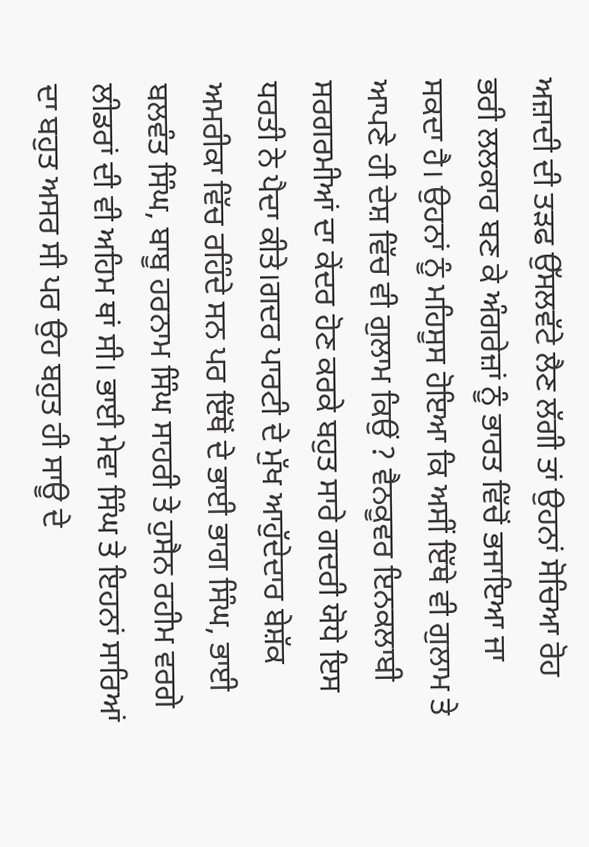ਅਜ਼ਾਦੀ ਦੀ ਤੜਫ ਉੱਸਲਵੱਟੇ ਲੈਣ ਲੱਗੀ ਤਾਂ ਉਹਨਾਂ ਸੋਚਿਆ ਰੋਹ ਭਰੀ ਲਲਕਾਰ ਬਣ ਕੇ ਅੰਗਰੇਜ਼ਾਂ ਨੂੰ ਭਾਰਤ ਵਿੱਚੋਂ ਭਜਾਇਆ ਜਾ ਸਕਦਾ ਹੈ। ਉਹਨਾਂ ਨੂੰ ਮਹਿਸੂਸ ਹੋਇਆ ਕਿ ਅਸੀਂ ਇੱਥੇ ਵੀ ਗੁਲਾਮ ਤੇ ਆਪਣੇ ਹੀ ਦੇਸ਼ ਵਿੱਚ ਵੀ ਗੁਲਾਮ ਕਿਉਂ ? ਵੈਨਕੂਵਰ ਇਨਕਲਾਬੀ ਸਰਗਰਮੀਆਂ ਦਾ ਕੇਂਦਰ ਹੋਣ ਕਰਕੇ ਬਹੁਤ ਸਾਰੇ ਗਦਰੀ ਯੋਧੇ ਇਸ ਧਰਤੀ ਨੇ ਪੈਦਾ ਕੀਤੇ।ਗਦਰ ਪਾਰਟੀ ਦੇ ਮੁੱਖ ਆਹੁੱਦੇਦਾਰ ਬੇਸ਼ੱਕ ਅਮਰੀਕਾ ਵਿੱਚ ਰਹਿੰਦੇ ਸਨ ਪਰ ਇੱਥੋਂ ਦੇ ਭਾਈ ਭਾਗ ਸਿੰਘ, ਭਾਈ ਬਲਵੰਤ ਸਿੰਘ, ਬਾਬੂ ਹਰਨਾਮ ਸਿੰਘ ਸਾਹਰੀ ਤੇ ਹੁਸੈਨ ਰਹੀਮ ਵਰਗੇ ਲੀਡਰਾਂ ਦੀ ਵੀ ਅਹਿਮ ਥਾਂ ਸੀ। ਭਾਈ ਮੇਵਾ ਸਿੰਘ ਤੇ ਇਹਨਾਂ ਸਾਰਿਆਂ ਦਾ ਬਹੁਤ ਅਸਰ ਸੀ ਪਰ ਉਹ ਬਹੁਤ ਹੀ ਸਾਊ ਦੇ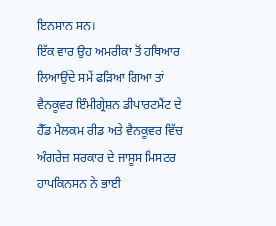ਇਨਸਾਨ ਸਨ।
ਇੱਕ ਵਾਰ ਉਹ ਅਮਰੀਕਾ ਤੋਂ ਹਥਿਆਰ ਲਿਆਉਂਦੇ ਸਮੇਂ ਫੜਿਆ ਗਿਆ ਤਾਂ ਵੈਨਕੂਵਰ ਇੰਮੀਗ੍ਰੇਸ਼ਨ ਡੀਪਾਰਟਮੈਂਟ ਦੇ ਹੈੱਡ ਮੈਲਕਮ ਰੀਡ ਅਤੇ ਵੈਨਕੂਵਰ ਵਿੱਚ ਅੰਗਰੇਜ਼ ਸਰਕਾਰ ਦੇ ਜਾਸੂਸ ਮਿਸਟਰ ਹਾਪਕਿਨਸਨ ਨੇ ਭਾਈ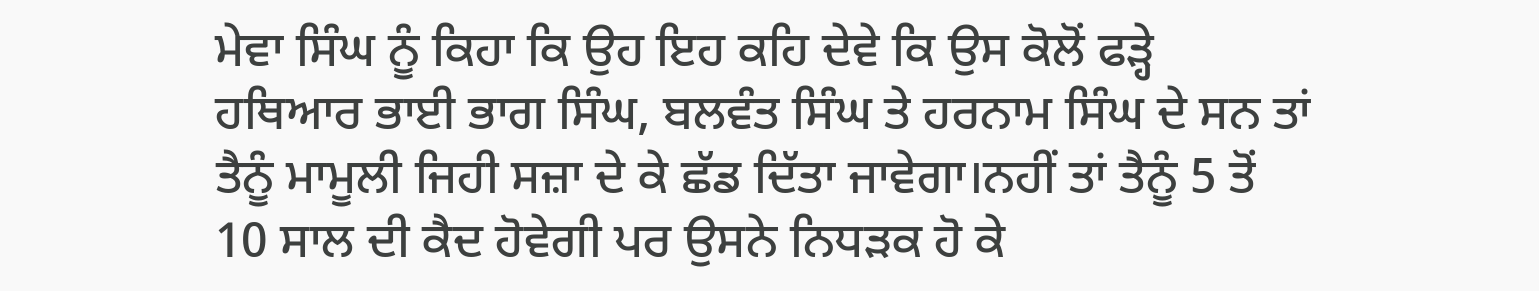ਮੇਵਾ ਸਿੰਘ ਨੂੰ ਕਿਹਾ ਕਿ ਉਹ ਇਹ ਕਹਿ ਦੇਵੇ ਕਿ ਉਸ ਕੋਲੋਂ ਫੜ੍ਹੇ ਹਥਿਆਰ ਭਾਈ ਭਾਗ ਸਿੰਘ, ਬਲਵੰਤ ਸਿੰਘ ਤੇ ਹਰਨਾਮ ਸਿੰਘ ਦੇ ਸਨ ਤਾਂ ਤੈਨੂੰ ਮਾਮੂਲੀ ਜਿਹੀ ਸਜ਼ਾ ਦੇ ਕੇ ਛੱਡ ਦਿੱਤਾ ਜਾਵੇਗਾ।ਨਹੀਂ ਤਾਂ ਤੈਨੂੰ 5 ਤੋਂ 10 ਸਾਲ ਦੀ ਕੈਦ ਹੋਵੇਗੀ ਪਰ ਉਸਨੇ ਨਿਧੜਕ ਹੋ ਕੇ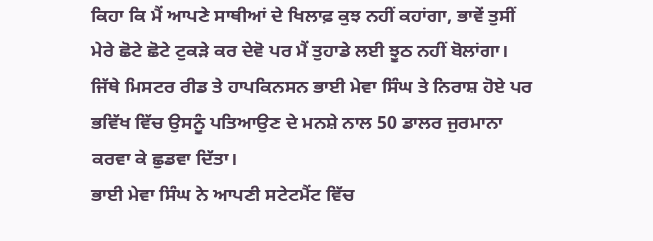ਕਿਹਾ ਕਿ ਮੈਂ ਆਪਣੇ ਸਾਥੀਆਂ ਦੇ ਖਿਲਾਫ਼ ਕੁਝ ਨਹੀਂ ਕਹਾਂਗਾ, ਭਾਵੇਂ ਤੁਸੀਂ ਮੇਰੇ ਛੋਟੇ ਛੋਟੇ ਟੁਕੜੇ ਕਰ ਦੇਵੋ ਪਰ ਮੈਂ ਤੁਹਾਡੇ ਲਈ ਝੂਠ ਨਹੀਂ ਬੋਲਾਂਗਾ। ਜਿੱਥੇ ਮਿਸਟਰ ਰੀਡ ਤੇ ਹਾਪਕਿਨਸਨ ਭਾਈ ਮੇਵਾ ਸਿੰਘ ਤੇ ਨਿਰਾਸ਼ ਹੋਏ ਪਰ ਭਵਿੱਖ ਵਿੱਚ ਉਸਨੂੰ ਪਤਿਆਉਣ ਦੇ ਮਨਸ਼ੇ ਨਾਲ 50 ਡਾਲਰ ਜੁਰਮਾਨਾ ਕਰਵਾ ਕੇ ਛੁਡਵਾ ਦਿੱਤਾ।
ਭਾਈ ਮੇਵਾ ਸਿੰਘ ਨੇ ਆਪਣੀ ਸਟੇਟਮੈਂਟ ਵਿੱਚ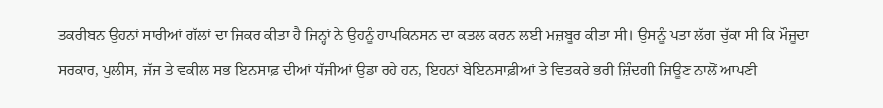ਤਕਰੀਬਨ ਉਹਨਾਂ ਸਾਰੀਆਂ ਗੱਲਾਂ ਦਾ ਜਿਕਰ ਕੀਤਾ ਹੈ ਜਿਨ੍ਹਾਂ ਨੇ ਉਹਨੂੰ ਹਾਪਕਿਨਸਨ ਦਾ ਕਤਲ ਕਰਨ ਲਈ ਮਜ਼ਬੂਰ ਕੀਤਾ ਸੀ। ਉਸਨੂੰ ਪਤਾ ਲੱਗ ਚੁੱਕਾ ਸੀ ਕਿ ਮੌਜੂਦਾ ਸਰਕਾਰ, ਪੁਲੀਸ, ਜੱਜ ਤੇ ਵਕੀਲ ਸਭ ਇਨਸਾਫ਼ ਦੀਆਂ ਧੱਜੀਆਂ ਉਡਾ ਰਹੇ ਹਨ, ਇਹਨਾਂ ਬੇਇਨਸਾਫ਼ੀਆਂ ਤੇ ਵਿਤਕਰੇ ਭਰੀ ਜ਼ਿੰਦਗੀ ਜਿਊਣ ਨਾਲੋਂ ਆਪਣੀ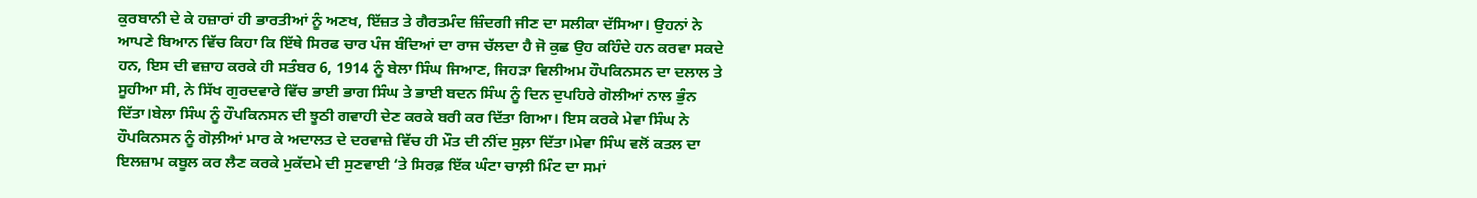ਕੁਰਬਾਨੀ ਦੇ ਕੇ ਹਜ਼ਾਰਾਂ ਹੀ ਭਾਰਤੀਆਂ ਨੂੰ ਅਣਖ, ਇੱਜ਼ਤ ਤੇ ਗੈਰਤਮੰਦ ਜ਼ਿੰਦਗੀ ਜੀਣ ਦਾ ਸਲੀਕਾ ਦੱਸਿਆ। ਉਹਨਾਂ ਨੇ ਆਪਣੇ ਬਿਆਨ ਵਿੱਚ ਕਿਹਾ ਕਿ ਇੱਥੇ ਸਿਰਫ ਚਾਰ ਪੰਜ ਬੰਦਿਆਂ ਦਾ ਰਾਜ ਚੱਲਦਾ ਹੈ ਜੋ ਕੁਛ ਉਹ ਕਹਿੰਦੇ ਹਨ ਕਰਵਾ ਸਕਦੇ ਹਨ, ਇਸ ਦੀ ਵਜ਼ਾਹ ਕਰਕੇ ਹੀ ਸਤੰਬਰ 6, 1914 ਨੂੰ ਬੇਲਾ ਸਿੰਘ ਜਿਆਣ, ਜਿਹੜਾ ਵਿਲੀਅਮ ਹੌਪਕਿਨਸਨ ਦਾ ਦਲਾਲ ਤੇ ਸੂਹੀਆ ਸੀ, ਨੇ ਸਿੱਖ ਗੁਰਦਵਾਰੇ ਵਿੱਚ ਭਾਈ ਭਾਗ ਸਿੰਘ ਤੇ ਭਾਈ ਬਦਨ ਸਿੰਘ ਨੂੰ ਦਿਨ ਦੁਪਹਿਰੇ ਗੋਲੀਆਂ ਨਾਲ ਭੁੰਨ ਦਿੱਤਾ।ਬੇਲਾ ਸਿੰਘ ਨੂੰ ਹੌਪਕਿਨਸਨ ਦੀ ਝੂਠੀ ਗਵਾਹੀ ਦੇਣ ਕਰਕੇ ਬਰੀ ਕਰ ਦਿੱਤਾ ਗਿਆ। ਇਸ ਕਰਕੇ ਮੇਵਾ ਸਿੰਘ ਨੇ ਹੌਪਕਿਨਸਨ ਨੂੰ ਗੋਲ਼ੀਆਂ ਮਾਰ ਕੇ ਅਦਾਲਤ ਦੇ ਦਰਵਾਜ਼ੇ ਵਿੱਚ ਹੀ ਮੌਤ ਦੀ ਨੀਂਦ ਸੁਲ਼ਾ ਦਿੱਤਾ।ਮੇਵਾ ਸਿੰਘ ਵਲੋਂ ਕਤਲ ਦਾ ਇਲਜ਼ਾਮ ਕਬੂਲ ਕਰ ਲੈਣ ਕਰਕੇ ਮੁਕੱਦਮੇ ਦੀ ਸੁਣਵਾਈ ‘ਤੇ ਸਿਰਫ਼ ਇੱਕ ਘੰਟਾ ਚਾਲ਼ੀ ਮਿੰਟ ਦਾ ਸਮਾਂ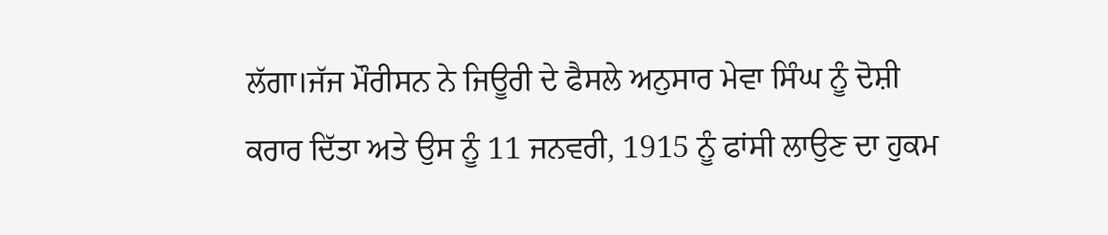ਲੱਗਾ।ਜੱਜ ਮੌਰੀਸਨ ਨੇ ਜਿਊਰੀ ਦੇ ਫੈਸਲੇ ਅਨੁਸਾਰ ਮੇਵਾ ਸਿੰਘ ਨੂੰ ਦੋਸ਼ੀ ਕਰਾਰ ਦਿੱਤਾ ਅਤੇ ਉਸ ਨੂੰ 11 ਜਨਵਰੀ, 1915 ਨੂੰ ਫਾਂਸੀ ਲਾਉਣ ਦਾ ਹੁਕਮ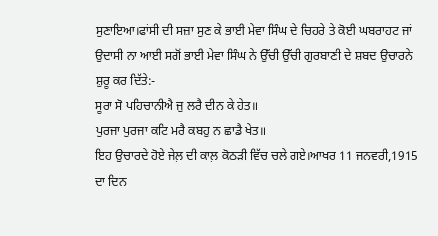ਸੁਣਾਇਆ।ਫਾਂਸੀ ਦੀ ਸਜ਼ਾ ਸੁਣ ਕੇ ਭਾਈ ਮੇਵਾ ਸਿੰਘ ਦੇ ਚਿਹਰੇ ਤੇ ਕੋਈ ਘਬਰਾਹਟ ਜਾਂ ਉਦਾਸੀ ਨਾ ਆਈ ਸਗੋਂ ਭਾਈ ਮੇਵਾ ਸਿੰਘ ਨੇ ਉੱਚੀ ਉੱਚੀ ਗੁਰਬਾਣੀ ਦੇ ਸ਼ਬਦ ਉਚਾਰਨੇ ਸ਼ੁਰੂ ਕਰ ਦਿੱਤੇ:-
ਸੂਰਾ ਸੋ ਪਹਿਚਾਨੀਐ ਜੁ ਲਰੈ ਦੀਨ ਕੇ ਹੇਤ॥
ਪੁਰਜਾ ਪੁਰਜਾ ਕਟਿ ਮਰੈ ਕਬਹੁ ਨ ਛਾਡੈ ਖੇਤ॥
ਇਹ ਉਚਾਰਦੇ ਹੋਏ ਜੇਲ਼ ਦੀ ਕਾਲ਼ ਕੋਠੜੀ ਵਿੱਚ ਚਲੇ ਗਏ।ਆਖਰ 11 ਜਨਵਰੀ,1915 ਦਾ ਦਿਨ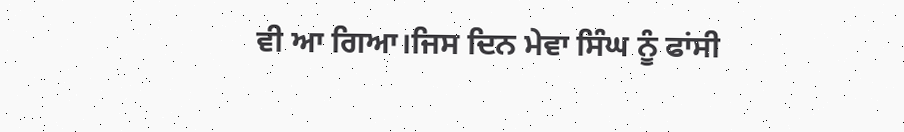ਵੀ ਆ ਗਿਆ।ਜਿਸ ਦਿਨ ਮੇਵਾ ਸਿੰਘ ਨੂੰ ਫਾਂਸੀ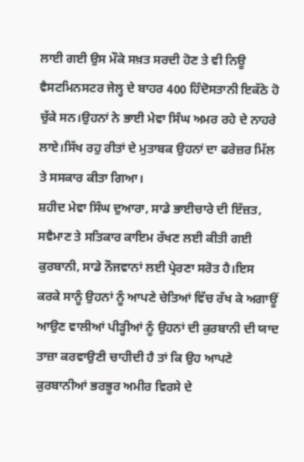ਲਾਈ ਗਈ ਉਸ ਮੌਕੇ ਸਖ਼ਤ ਸਰਦੀ ਹੋਣ ਤੇ ਵੀ ਨਿਊ ਵੈਸਟਮਿਨਸਟਰ ਜੇਲ੍ਹ ਦੇ ਬਾਹਰ 400 ਹਿੰਦੋਸਤਾਨੀ ਇਕੱਠੇ ਹੋ ਚੁੱਕੇ ਸਨ।ਉਹਨਾਂ ਨੇ ਭਾਈ ਮੇਵਾ ਸਿੰਘ ਅਮਰ ਰਹੇ ਦੇ ਨਾਹਰੇ ਲਾਏ।ਸਿੱਖ ਰਹੁ ਰੀਤਾਂ ਦੇ ਮੁਤਾਬਕ ਉਹਨਾਂ ਦਾ ਫਰੇਜ਼ਰ ਮਿੱਲ ਤੇ ਸਸਕਾਰ ਕੀਤਾ ਗਿਆ।
ਸ਼ਹੀਦ ਮੇਵਾ ਸਿੰਘ ਦੁਆਰਾ, ਸਾਡੇ ਭਾਈਚਾਰੇ ਦੀ ਇੱਜ਼ਤ, ਸਵੈਮਾਣ ਤੇ ਸਤਿਕਾਰ ਕਾਇਮ ਰੱਖਣ ਲਈ ਕੀਤੀ ਗਈ ਕੁਰਬਾਨੀ, ਸਾਡੇ ਨੌਜਵਾਨਾਂ ਲਈ ਪ੍ਰੇਰਣਾ ਸਰੋਤ ਹੈ।ਇਸ ਕਰਕੇ ਸਾਨੂੰ ਉਹਨਾਂ ਨੂੰ ਆਪਣੇ ਚੇਤਿਆਂ ਵਿੱਚ ਰੱਖ ਕੇ ਅਗਾਊਂ ਆਉਣ ਵਾਲੀਆਂ ਪੀੜ੍ਹੀਆਂ ਨੂੰ ਉਹਨਾਂ ਦੀ ਕੁਰਬਾਨੀ ਦੀ ਯਾਦ ਤਾਜ਼ਾ ਕਰਵਾਉਣੀ ਚਾਹੀਦੀ ਹੈ ਤਾਂ ਕਿ ਉਹ ਆਪਣੇ ਕੁਰਬਾਨੀਆਂ ਭਰਭੂਰ ਅਮੀਰ ਵਿਰਸੇ ਦੇ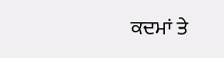ਕਦਮਾਂ ਤੇ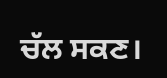ਚੱਲ ਸਕਣ।